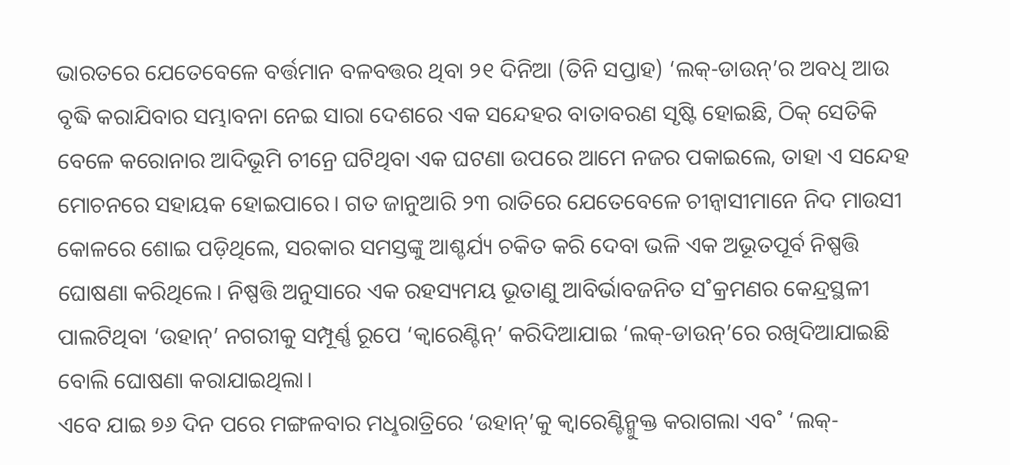ଭାରତରେ ଯେତେବେଳେ ବର୍ତ୍ତମାନ ବଳବତ୍ତର ଥିବା ୨୧ ଦିନିଆ (ତିନି ସପ୍ତାହ) ‘ଲକ୍-ଡାଉନ୍’ର ଅବଧି ଆଉ ବୃଦ୍ଧି କରାଯିବାର ସମ୍ଭାବନା ନେଇ ସାରା ଦେଶରେ ଏକ ସନ୍ଦେହର ବାତାବରଣ ସୃଷ୍ଟି ହୋଇଛି, ଠିକ୍ ସେତିକି ବେଳେ କରୋନାର ଆଦିଭୂମି ଚୀନ୍ରେ ଘଟିଥିବା ଏକ ଘଟଣା ଉପରେ ଆମେ ନଜର ପକାଇଲେ, ତାହା ଏ ସନ୍ଦେହ ମୋଚନରେ ସହାୟକ ହୋଇପାରେ। ଗତ ଜାନୁଆରି ୨୩ ରାତିରେ ଯେତେବେଳେ ଚୀନ୍ବାସୀମାନେ ନିଦ ମାଉସୀ କୋଳରେ ଶୋଇ ପଡ଼ିଥିଲେ, ସରକାର ସମସ୍ତଙ୍କୁ ଆଶ୍ଚର୍ଯ୍ୟ ଚକିତ କରି ଦେବା ଭଳି ଏକ ଅଭୂତପୂର୍ବ ନିଷ୍ପତ୍ତି ଘୋଷଣା କରିଥିଲେ। ନିଷ୍ପତ୍ତି ଅନୁସାରେ ଏକ ରହସ୍ୟମୟ ଭୂତାଣୁ ଆବିର୍ଭାବଜନିତ ସ˚କ୍ରମଣର କେନ୍ଦ୍ରସ୍ଥଳୀ ପାଲଟିଥିବା ‘ଉହାନ୍’ ନଗରୀକୁ ସମ୍ପୂର୍ଣ୍ଣ ରୂପେ ‘କ୍ବାରେଣ୍ଟିନ୍’ କରିଦିଆଯାଇ ‘ଲକ୍-ଡାଉନ୍’ରେ ରଖିଦିଆଯାଇଛି ବୋଲି ଘୋଷଣା କରାଯାଇଥିଲା।
ଏବେ ଯାଇ ୭୬ ଦିନ ପରେ ମଙ୍ଗଳବାର ମଧୢରାତ୍ରିରେ ‘ଉହାନ୍’କୁ କ୍ବାରେଣ୍ଟିନ୍ମୁକ୍ତ କରାଗଲା ଏବ˚ ‘ଲକ୍-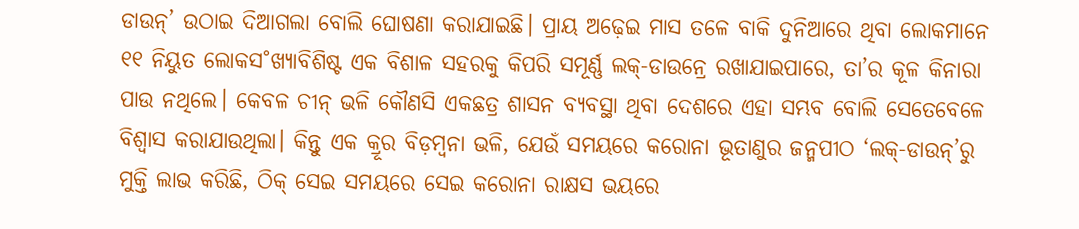ଡାଉନ୍’ ଉଠାଇ ଦିଆଗଲା ବୋଲି ଘୋଷଣା କରାଯାଇଛି। ପ୍ରାୟ ଅଢ଼େଇ ମାସ ତଳେ ବାକି ଦୁନିଆରେ ଥିବା ଲୋକମାନେ ୧୧ ନିୟୁତ ଲୋକସ˚ଖ୍ୟାବିଶିଷ୍ଟ ଏକ ବିଶାଳ ସହରକୁ କିପରି ସମୂର୍ଣ୍ଣ ଲକ୍-ଡାଉନ୍ରେ ରଖାଯାଇପାରେ, ତା’ର କୂଳ କିନାରା ପାଉ ନଥିଲେ। କେବଳ ଚୀନ୍ ଭଳି କୌଣସି ଏକଛତ୍ର ଶାସନ ବ୍ୟବସ୍ଥା ଥିବା ଦେଶରେ ଏହା ସମ୍ଭବ ବୋଲି ସେତେବେଳେ ବିଶ୍ବାସ କରାଯାଉଥିଲା। କିନ୍ତୁ ଏକ କ୍ରୂର ବିଡ଼ମ୍ବନା ଭଳି, ଯେଉଁ ସମୟରେ କରୋନା ଭୂତାଣୁର ଜନ୍ମପୀଠ ‘ଲକ୍-ଡାଉନ୍’ରୁ ମୁକ୍ତି ଲାଭ କରିଛି, ଠିକ୍ ସେଇ ସମୟରେ ସେଇ କରୋନା ରାକ୍ଷସ ଭୟରେ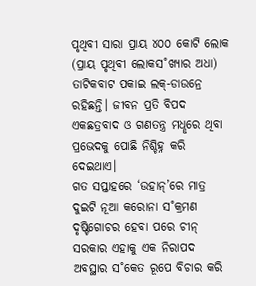ପୃଥିବୀ ସାରା ପ୍ରାୟ ୪୦୦ କୋଟି ଲୋକ (ପ୍ରାୟ ପୃଥିବୀ ଲୋକସ˚ଖ୍ୟାର ଅଧା) ତାଟିକବାଟ ପକାଇ ଲକ୍-ଡାଉନ୍ରେ ରହିଛନ୍ତି। ଜୀବନ ପ୍ରତି ବିପଦ ଏକଛତ୍ରବାଦ ଓ ଗଣତନ୍ତ୍ର ମଧୢରେ ଥିବା ପ୍ରଭେଦକୁ ପୋଛି ନିଶ୍ଚିହ୍ନ କରି ଦେଇଥାଏ।
ଗତ ସପ୍ତାହରେ ‘ଉହାନ୍’ରେ ମାତ୍ର ଦୁଇଟି ନୂଆ କରୋନା ସ˚କ୍ରମଣ ଦୃଷ୍ଟିଗୋଚର ହେବା ପରେ ଚୀନ୍ ସରକାର ଏହାକୁ ଏକ ନିରାପଦ ଅବସ୍ଥାର ସ˚କେତ ରୂପେ ବିଚାର କରି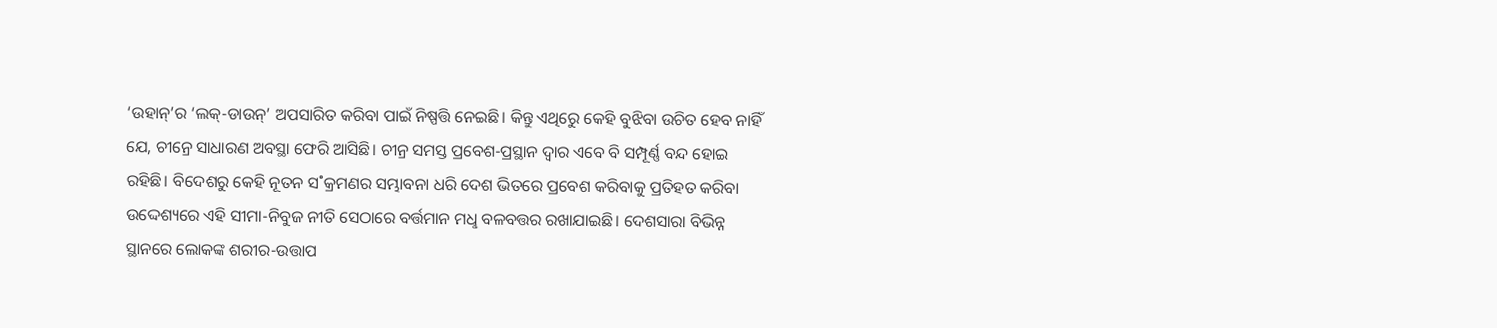‘ଉହାନ୍’ର ‘ଲକ୍-ଡାଉନ୍’ ଅପସାରିତ କରିବା ପାଇଁ ନିଷ୍ପତ୍ତି ନେଇଛି। କିନ୍ତୁ ଏଥିରେୁ କେହି ବୁଝିବା ଉଚିତ ହେବ ନାହିଁ ଯେ, ଚୀନ୍ରେ ସାଧାରଣ ଅବସ୍ଥା ଫେରି ଆସିଛି। ଚୀନ୍ର ସମସ୍ତ ପ୍ରବେଶ-ପ୍ରସ୍ଥାନ ଦ୍ବାର ଏବେ ବି ସମ୍ପୂର୍ଣ୍ଣ ବନ୍ଦ ହୋଇ ରହିଛି। ବିଦେଶରୁ କେହି ନୂତନ ସ˚କ୍ରମଣର ସମ୍ଭାବନା ଧରି ଦେଶ ଭିତରେ ପ୍ରବେଶ କରିବାକୁ ପ୍ରତିହତ କରିବା ଉଦ୍ଦେଶ୍ୟରେ ଏହି ସୀମା-ନିବୁଜ ନୀତି ସେଠାରେ ବର୍ତ୍ତମାନ ମଧୢ ବଳବତ୍ତର ରଖାଯାଇଛି। ଦେଶସାରା ବିଭିନ୍ନ ସ୍ଥାନରେ ଲୋକଙ୍କ ଶରୀର-ଉତ୍ତାପ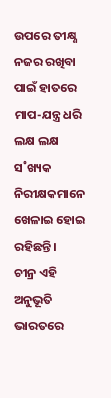ଉପରେ ତୀକ୍ଷ୍ଣ ନଜର ରଖିବା ପାଇଁ ହାତରେ ମାପ-ଯନ୍ତ୍ର ଧରି ଲକ୍ଷ ଲକ୍ଷ ସ˚ଖ୍ୟକ ନିରୀକ୍ଷକମାନେ ଖେଳାଇ ହୋଇ ରହିଛନ୍ତି।
ଚୀନ୍ର ଏହି ଅନୁଭୂତି ଭାରତରେ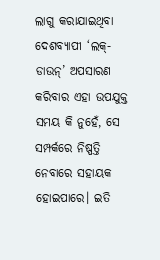ଲାଗୁ କରାଯାଇଥିବା ଦେଶବ୍ୟାପୀ ‘ଲକ୍-ଡାଉନ୍’ ଅପସାରଣ କରିବାର ଏହା ଉପଯୁକ୍ତ ସମୟ କି ନୁହେଁ, ସେ ସମ୍ପର୍କରେ ନିଷ୍ପତ୍ତି ନେବାରେ ସହାୟକ ହୋଇପାରେ। ଇତି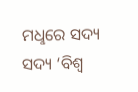ମଧୢରେ ସଦ୍ୟ ସଦ୍ୟ ‘ବିଶ୍ବ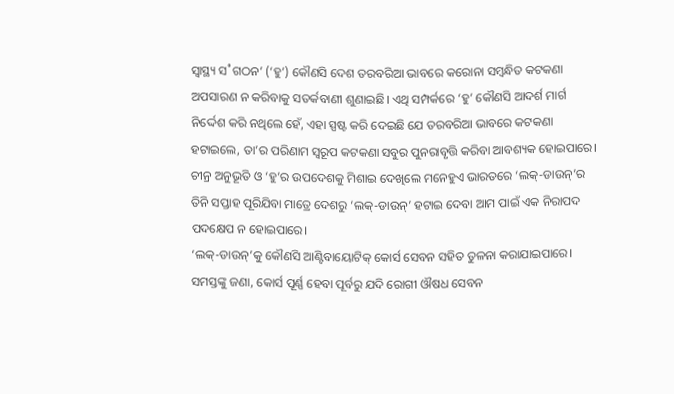ସ୍ବାସ୍ଥ୍ୟ ସ˚ଗଠନ’ (‘ହୁ’) କୌଣସି ଦେଶ ତରବରିଆ ଭାବରେ କରୋନା ସମ୍ବନ୍ଧିତ କଟକଣା ଅପସାରଣ ନ କରିବାକୁ ସତର୍କବାଣୀ ଶୁଣାଇଛି। ଏଥି ସମ୍ପର୍କରେ ‘ହୁ’ କୌଣସି ଆଦର୍ଶ ମାର୍ଗ ନିର୍ଦ୍ଦେଶ କରି ନଥିଲେ ହେଁ, ଏହା ସ୍ପଷ୍ଟ କରି ଦେଇଛି ଯେ ତରବରିଆ ଭାବରେ କଟକଣା ହଟାଇଲେ, ତା’ର ପରିଣାମ ସ୍ବରୂପ କଟକଣା ସବୁର ପୁନରାବୃତ୍ତି କରିବା ଆବଶ୍ୟକ ହୋଇପାରେ। ଚୀନ୍ର ଅନୁଭୂତି ଓ ‘ହୁ’ର ଉପଦେଶକୁ ମିଶାଇ ଦେଖିଲେ ମନେହୁଏ ଭାରତରେ ‘ଲକ୍-ଡାଉନ୍’ର ତିନି ସପ୍ତାହ ପୂରିଯିବା ମାତ୍ରେ ଦେଶରୁ ‘ଲକ୍-ଡାଉନ୍’ ହଟାଇ ଦେବା ଆମ ପାଇଁ ଏକ ନିରାପଦ ପଦକ୍ଷେପ ନ ହୋଇପାରେ।
‘ଲକ୍-ଡାଉନ୍’କୁ କୌଣସି ଆଣ୍ଟିବାୟୋଟିକ୍ କୋର୍ସ ସେବନ ସହିତ ତୁଳନା କରାଯାଇପାରେ। ସମସ୍ତଙ୍କୁ ଜଣା, କୋର୍ସ ପୂର୍ଣ୍ଣ ହେବା ପୂର୍ବରୁ ଯଦି ରୋଗୀ ଔଷଧ ସେବନ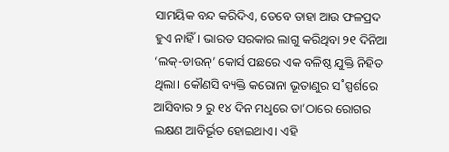ସାମୟିକ ବନ୍ଦ କରିଦିଏ, ତେବେ ତାହା ଆଉ ଫଳପ୍ରଦ ହୁଏ ନାହିଁ। ଭାରତ ସରକାର ଲାଗୁ କରିଥିବା ୨୧ ଦିନିଆ ‘ଲକ୍-ଡାଉନ୍’ କୋର୍ସ ପଛରେ ଏକ ବଳିଷ୍ଠ ଯୁକ୍ତି ନିହିତ ଥିଲା। କୌଣସି ବ୍ୟକ୍ତି କରୋନା ଭୂତାଣୁର ସ˚ସ୍ପର୍ଶରେ ଆସିବାର ୨ ରୁ ୧୪ ଦିନ ମଧୢରେ ତା’ଠାରେ ରୋଗର ଲକ୍ଷଣ ଆବିର୍ଭୂତ ହୋଇଥାଏ। ଏହି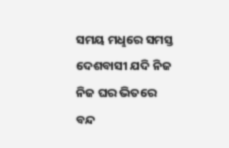ସମୟ ମଧୢରେ ସମସ୍ତ ଦେଶବାସୀ ଯଦି ନିଜ ନିଜ ଘର ଭିତରେ ବନ୍ଦ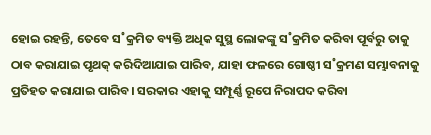ହୋଇ ରହନ୍ତି, ତେବେ ସ˚କ୍ରମିତ ବ୍ୟକ୍ତି ଅଧିକ ସୁସ୍ଥ ଲୋକଙ୍କୁ ସ˚କ୍ରମିତ କରିବା ପୂର୍ବରୁ ତାକୁ ଠାବ କରାଯାଇ ପୃଥକ୍ କରିଦିଆଯାଇ ପାରିବ, ଯାହା ଫଳରେ ଗୋଷ୍ଠୀ ସ˚କ୍ରମଣ ସମ୍ଭାବନାକୁ ପ୍ରତିହତ କରାଯାଇ ପାରିବ। ସରକାର ଏହାକୁ ସମ୍ପୂର୍ଣ୍ଣ ରୂପେ ନିରାପଦ କରିବା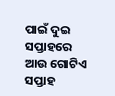ପାଇଁ ଦୁଇ ସପ୍ତାହରେ ଆଉ ଗୋଟିଏ ସପ୍ତାହ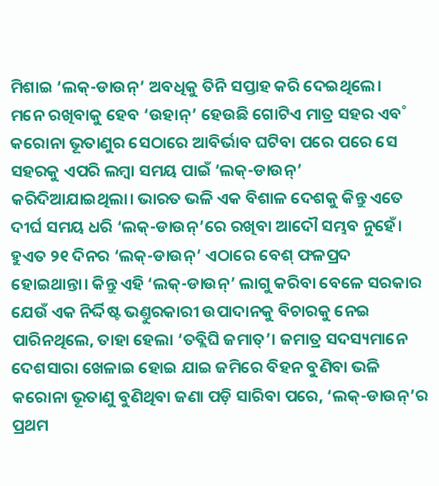ମିଶାଇ ‘ଲକ୍-ଡାଉନ୍’ ଅବଧିକୁ ତିନି ସପ୍ତାହ କରି ଦେଇଥିଲେ।
ମନେ ରଖିବାକୁ ହେବ ‘ଉହାନ୍’ ହେଉଛି ଗୋଟିଏ ମାତ୍ର ସହର ଏବ˚ କରୋନା ଭୂତାଣୁର ସେଠାରେ ଆବିର୍ଭାବ ଘଟିବା ପରେ ପରେ ସେ ସହରକୁ ଏପରି ଲମ୍ବା ସମୟ ପାଇଁ ‘ଲକ୍-ଡାଉନ୍’ କରିଦିଆଯାଇଥିଲା। ଭାରତ ଭଳି ଏକ ବିଶାଳ ଦେଶକୁ କିନ୍ତୁ ଏତେ ଦୀର୍ଘ ସମୟ ଧରି ‘ଲକ୍-ଡାଉନ୍’ରେ ରଖିବା ଆଦୌ ସମ୍ଭବ ନୁହେଁ। ହୁଏତ ୨୧ ଦିନର ‘ଲକ୍-ଡାଉନ୍’ ଏଠାରେ ବେଶ୍ ଫଳପ୍ରଦ ହୋଇଥାନ୍ତା। କିନ୍ତୁ ଏହି ‘ଲକ୍-ଡାଉନ୍’ ଲାଗୁ କରିବା ବେଳେ ସରକାର ଯେଉଁ ଏକ ନିର୍ଦ୍ଦିଷ୍ଟ ଭଣ୍ତୁରକାରୀ ଉପାଦାନକୁ ବିଚାରକୁ ନେଇ ପାରିନଥିଲେ, ତାହା ହେଲା ‘ତବ୍ଲିଘି ଜମାତ୍’। ଜମାତ୍ର ସଦସ୍ୟମାନେ ଦେଶସାରା ଖେଳାଇ ହୋଇ ଯାଇ ଜମିରେ ବିହନ ବୁଣିବା ଭଳି କରୋନା ଭୂତାଣୁ ବୁଣିଥିବା ଜଣା ପଡ଼ି ସାରିବା ପରେ, ‘ଲକ୍-ଡାଉନ୍’ର ପ୍ରଥମ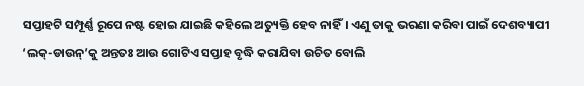ସପ୍ତାହଟି ସମ୍ପୂର୍ଣ୍ଣ ରୂପେ ନଷ୍ଟ ହୋଇ ଯାଇଛି କହିଲେ ଅତ୍ୟୁକ୍ତି ହେବ ନାହିଁ। ଏଣୁ ତାକୁ ଭରଣା କରିବା ପାଇଁ ଦେଶବ୍ୟାପୀ ‘ଲକ୍-ଡାଉନ୍’କୁ ଅନ୍ତତଃ ଆଉ ଗୋଟିଏ ସପ୍ତାହ ବୃଦ୍ଧି କରାଯିବା ଉଚିତ ବୋଲି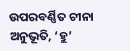ଉପରବର୍ଣ୍ଣିତ ଚୀନା ଅନୁଭୂତି, ‘ହୁ’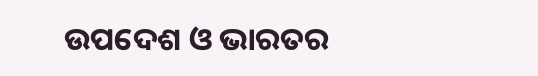ଉପଦେଶ ଓ ଭାରତର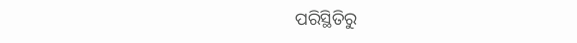ପରିସ୍ଥିତିରୁ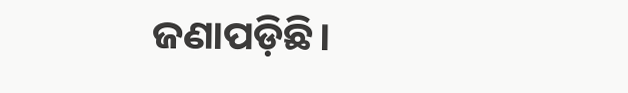ଜଣାପଡ଼ିଛି।